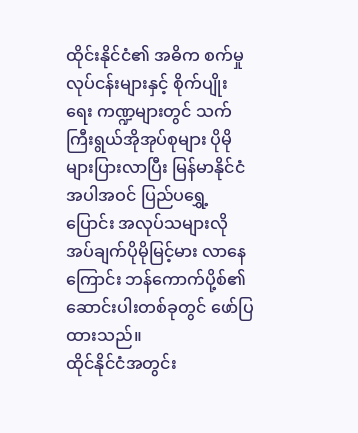ထိုင်းနိုင်ငံ၏ အဓိက စက်မှုလုပ်ငန်းများနှင့် စိုက်ပျိုးရေး ကဏ္ဍများတွင် သက်ကြီးရွယ်အိုအုပ်စုများ ပိုမိုများပြားလာပြီး မြန်မာနိုင်ငံအပါအဝင် ပြည်ပရွှေ့ပြောင်း အလုပ်သများလိုအပ်ချက်ပိုမိုမြင့်မား လာနေကြောင်း ဘန်ကောက်ပို့စ်၏ ဆောင်းပါးတစ်ခုတွင် ဖော်ပြထားသည်။
ထိုင်နိုင်ငံအတွင်း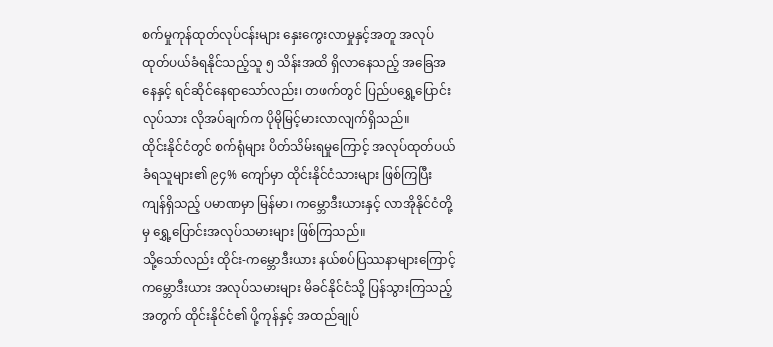စက်မှုကုန်ထုတ်လုပ်ငန်းများ နှေးကွေးလာမှုနှင့်အတူ အလုပ်ထုတ်ပယ်ခံရနိုင်သည့်သူ ၅ သိန်းအထိ ရှိလာနေသည့် အခြေအနေနှင့် ရင်ဆိုင်နေရာသော်လည်း၊ တဖက်တွင် ပြည်ပရွှေ့ပြောင်းလုပ်သား လိုအပ်ချက်က ပိုမိုမြင့်မားလာလျက်ရှိသည်။
ထိုင်းနိုင်ငံတွင် စက်ရုံများ ပိတ်သိမ်းရမှုကြောင့် အလုပ်ထုတ်ပယ်ခံရသူများ၏ ၉၄% ကျော်မှာ ထိုင်းနိုင်ငံသားများ ဖြစ်ကြပြီး ကျန်ရှိသည့် ပမာဏမှာ မြန်မာ၊ ကမ္ဘောဒီးယားနှင့် လာအိုနိုင်ငံတို့မှ ရွှေ့ပြောင်းအလုပ်သမားများ ဖြစ်ကြသည်။
သို့သော်လည်း ထိုင်း-ကမ္ဘောဒီးယား နယ်စပ်ပြဿနာများကြောင့် ကမ္ဘောဒီးယား အလုပ်သမားများ မိခင်နိုင်ငံသို့ ပြန်သွားကြသည့်အတွက် ထိုင်းနိုင်ငံ၏ ပို့ကုန်နှင့် အထည်ချုပ်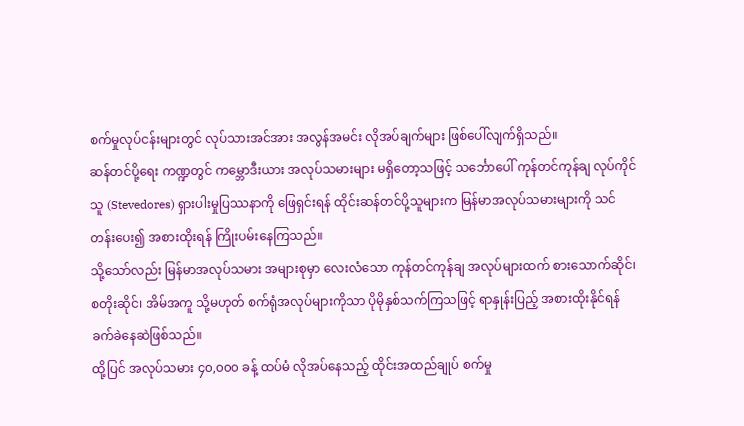စက်မှုလုပ်ငန်းများတွင် လုပ်သားအင်အား အလွန်အမင်း လိုအပ်ချက်များ ဖြစ်ပေါ်လျက်ရှိသည်။
ဆန်တင်ပို့ရေး ကဏ္ဍတွင် ကမ္ဘောဒီးယား အလုပ်သမားများ မရှိတော့သဖြင့် သင်္ဘောပေါ် ကုန်တင်ကုန်ချ လုပ်ကိုင်သူ (Stevedores) ရှားပါးမှုပြဿနာကို ဖြေရှင်းရန် ထိုင်းဆန်တင်ပို့သူများက မြန်မာအလုပ်သမားများကို သင်တန်းပေး၍ အစားထိုးရန် ကြိုးပမ်းနေကြသည်။
သို့သော်လည်း မြန်မာအလုပ်သမား အများစုမှာ လေးလံသော ကုန်တင်ကုန်ချ အလုပ်များထက် စားသောက်ဆိုင်၊ စတိုးဆိုင်၊ အိမ်အကူ သို့မဟုတ် စက်ရုံအလုပ်များကိုသာ ပိုမိုနှစ်သက်ကြသဖြင့် ရာနှုန်းပြည့် အစားထိုးနိုင်ရန် ခက်ခဲနေဆဲဖြစ်သည်။
ထို့ပြင် အလုပ်သမား ၄၀,၀၀၀ ခန့် ထပ်မံ လိုအပ်နေသည့် ထိုင်းအထည်ချုပ် စက်မှု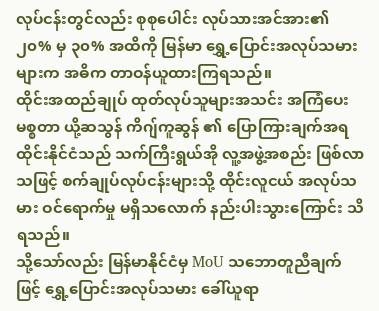လုပ်ငန်းတွင်လည်း စုစုပေါင်း လုပ်သားအင်အား၏ ၂၀% မှ ၃၀% အထိကို မြန်မာ ရွှေ့ပြောင်းအလုပ်သမားများက အဓိက တာဝန်ယူထားကြရသည်။
ထိုင်းအထည်ချုပ် ထုတ်လုပ်သူများအသင်း အကြံပေး မစ္စတာ ယို့ဆသွန် ကိဂျ်ကူဆွန် ၏ ပြောကြားချက်အရ ထိုင်းနိုင်ငံသည် သက်ကြီးရွယ်အို လူ့အဖွဲ့အစည်း ဖြစ်လာသဖြင့် စက်ချုပ်လုပ်ငန်းများသို့ ထိုင်းလူငယ် အလုပ်သမား ဝင်ရောက်မှု မရှိသလောက် နည်းပါးသွားကြောင်း သိရသည်။
သို့သော်လည်း မြန်မာနိုင်ငံမှ MoU သဘောတူညီချက်ဖြင့် ရွှေ့ပြောင်းအလုပ်သမား ခေါ်ယူရာ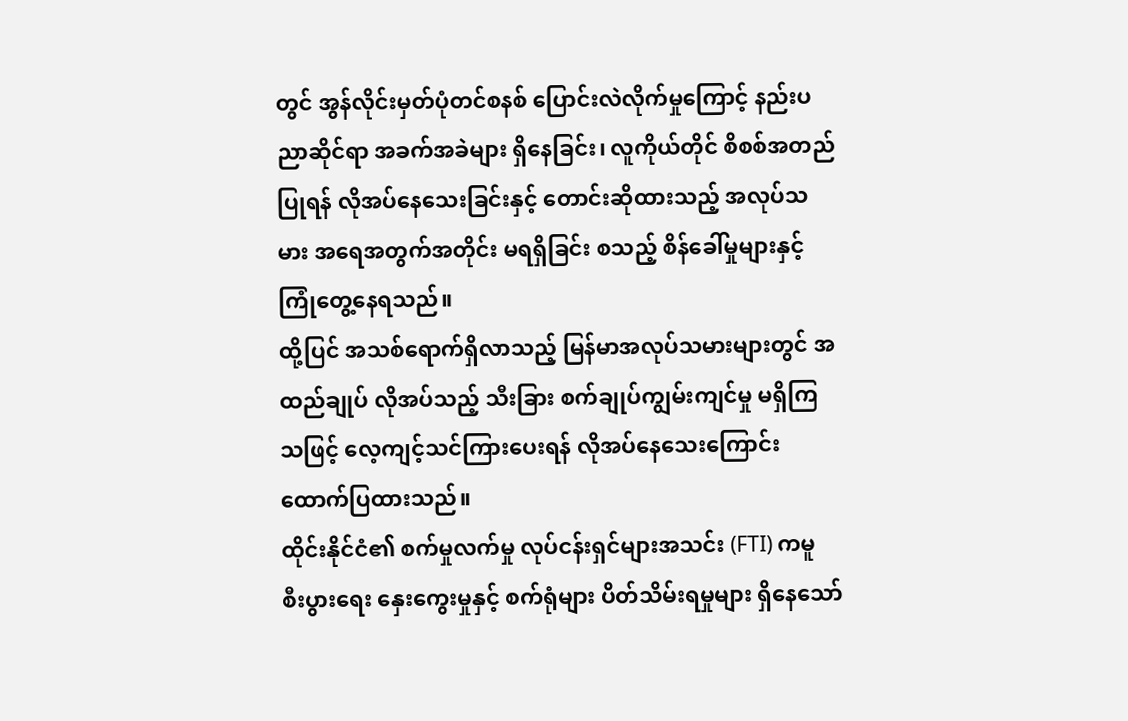တွင် အွန်လိုင်းမှတ်ပုံတင်စနစ် ပြောင်းလဲလိုက်မှုကြောင့် နည်းပညာဆိုင်ရာ အခက်အခဲများ ရှိနေခြင်း၊ လူကိုယ်တိုင် စိစစ်အတည်ပြုရန် လိုအပ်နေသေးခြင်းနှင့် တောင်းဆိုထားသည့် အလုပ်သမား အရေအတွက်အတိုင်း မရရှိခြင်း စသည့် စိန်ခေါ်မှုများနှင့် ကြုံတွေ့နေရသည်။
ထို့ပြင် အသစ်ရောက်ရှိလာသည့် မြန်မာအလုပ်သမားများတွင် အထည်ချုပ် လိုအပ်သည့် သီးခြား စက်ချုပ်ကျွမ်းကျင်မှု မရှိကြသဖြင့် လေ့ကျင့်သင်ကြားပေးရန် လိုအပ်နေသေးကြောင်း ထောက်ပြထားသည်။
ထိုင်းနိုင်ငံ၏ စက်မှုလက်မှု လုပ်ငန်းရှင်များအသင်း (FTI) ကမူ စီးပွားရေး နှေးကွေးမှုနှင့် စက်ရုံများ ပိတ်သိမ်းရမှုများ ရှိနေသော်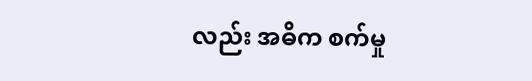လည်း အဓိက စက်မှု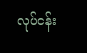လုပ်ငန်း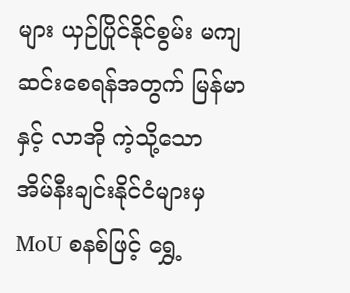များ ယှဉ်ပြိုင်နိုင်စွမ်း မကျဆင်းစေရန်အတွက် မြန်မာနှင့် လာအို ကဲ့သို့သော အိမ်နီးချင်းနိုင်ငံများမှ MoU စနစ်ဖြင့် ရွှေ့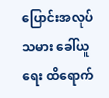ပြောင်းအလုပ်သမား ခေါ်ယူရေး ထိရောက်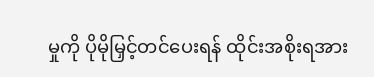မှုကို ပိုမိုမြှင့်တင်ပေးရန် ထိုင်းအစိုးရအား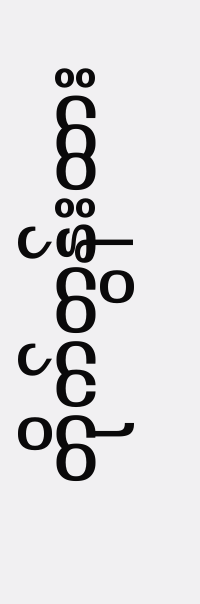တိုက်တွန်းထား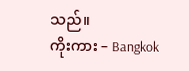သည်။
ကိုးကား – Bangkok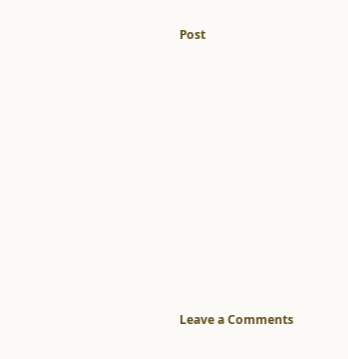Post













Leave a Comments